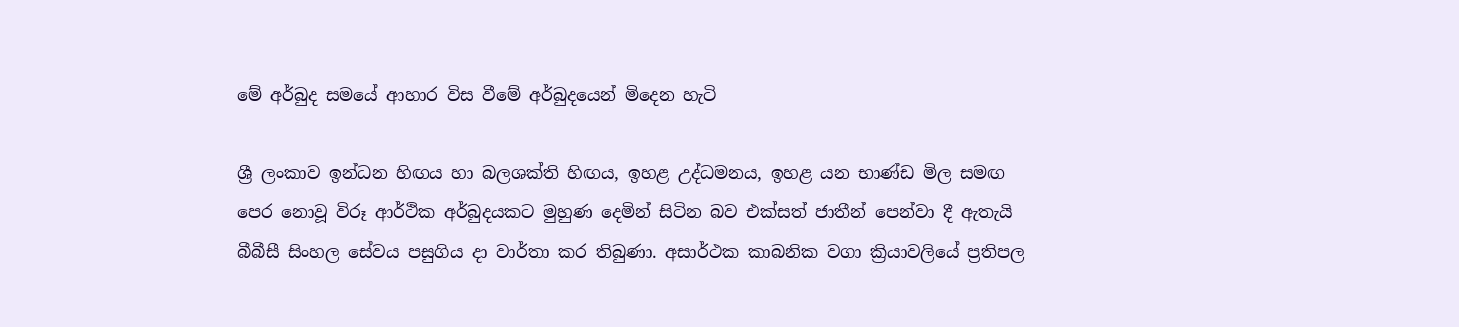මේ අර්බුද සමයේ ආහාර විස වීමේ අර්බුදයෙන් මිදෙන හැටි

ශ්‍රී ලංකාව ඉන්ධන හිඟය හා බලශක්ති හිඟය, ඉහළ උද්ධමනය, ඉහළ යන භාණ්ඩ මිල සමඟ පෙර නොවූ විරූ ආර්ථික අර්බුදයකට මුහුණ දෙමින් සිටින බව එක්සත් ජාතීන් පෙන්වා දී ඇතැයි බීබීසී සිංහල සේවය පසුගිය දා වාර්තා කර තිබුණා. අසාර්ථක කාබනික වගා ක්‍රියාවලියේ ප්‍රතිපල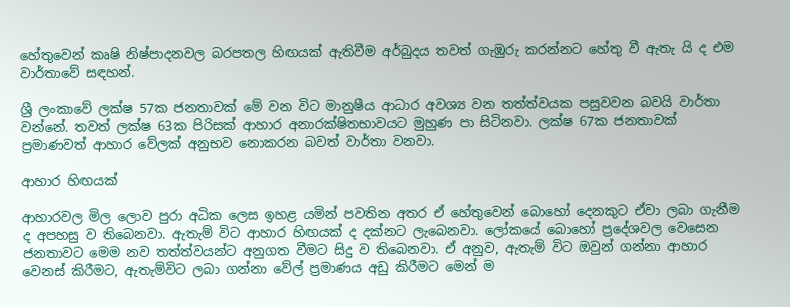හේතුවෙන් කෘෂි නිෂ්පාදනවල බරපතල හිඟයක් ඇතිවීම අර්බුදය තවත් ගැඹුරු කරන්නට හේතු වී ඇතැ යි ද එම වාර්තාවේ සඳහන්.

ශ්‍රී ලංකාවේ ලක්ෂ 57ක ජනතාවක් මේ වන විට මානුෂීය ආධාර අවශ්‍ය වන තත්ත්වයක පසුවවන බවයි වාර්තා වන්නේ. තවත් ලක්ෂ 63ක පිරිසක් ආහාර අනාරක්ෂිතභාවයට මුහුණ පා සිටිනවා. ලක්ෂ 67ක ජනතාවක් ප්‍රමාණවත් ආහාර වේලක් අනුභව නොකරන බවත් වාර්තා වනවා.

ආහාර හිඟයක්

ආහාරවල මිල ලොව පුරා අධික ලෙස ඉහළ යමින් පවතින අතර ඒ හේතුවෙන් බොහෝ දෙනකුට ඒවා ලබා ගැනීම ද අපහසු ව තිබෙනවා. ඇතැම් විට ආහාර හිඟයක් ද දක්නට ලැබෙනවා. ලෝකයේ බොහෝ ප්‍රදේශවල වෙසෙන ජනතාවට මෙම නව තත්ත්වයන්ට අනුගත වීමට සිදු ව තිබෙනවා. ඒ අනුව, ඇතැම් විට ඔවුන් ගන්නා ආහාර වෙනස් කිරීමට, ඇතැම්විට ලබා ගන්නා වේල් ප්‍රමාණය අඩු කිරීමට මෙන් ම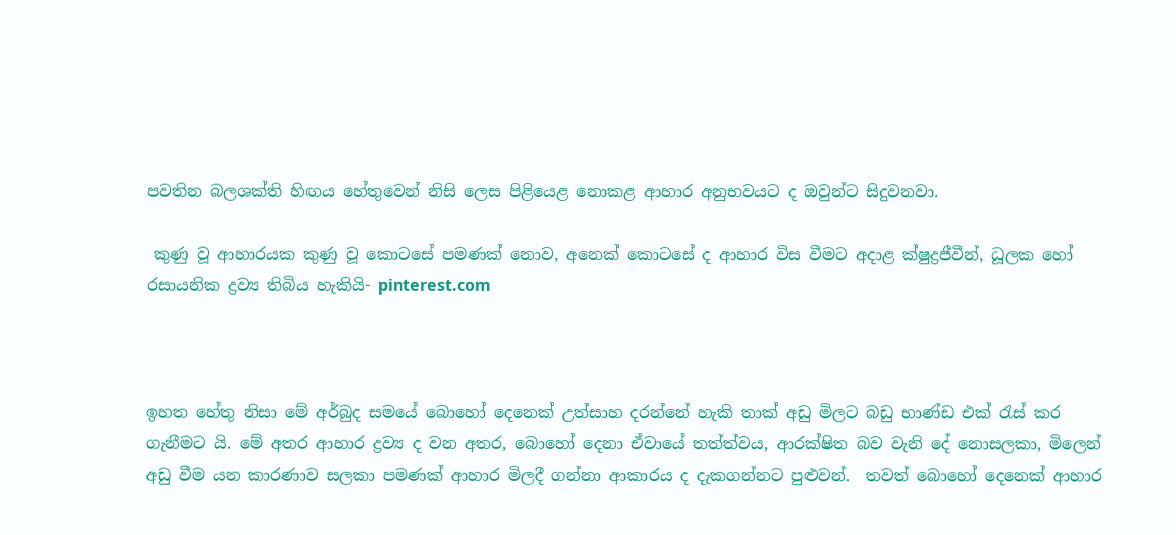පවතින බලශක්ති හිඟය හේතුවෙන් නිසි ලෙස පිළියෙළ නොකළ ආහාර අනුභවයට ද ඔවුන්ට සිදුවනවා.

 කුණු වූ ආහාරයක කුණු වූ කොටසේ පමණක් නොව, අනෙක් කොටසේ ද ආහාර විස වීමට අදාළ ක්ෂුද්‍රජීවීන්, ධූලක හෝ රසායනික ද්‍රව්‍ය තිබිය හැකියි- pinterest.com



ඉහත හේතු නිසා මේ අර්බුද සමයේ බොහෝ දෙනෙක් උත්සාහ දරන්නේ හැකි තාක් අඩු මිලට බඩු භාණ්ඩ එක් රැස් කර ගැනීමට යි. මේ අතර ආහාර ද්‍රව්‍ය ද වන අතර, බොහෝ දෙනා ඒවායේ තත්ත්වය, ආරක්ෂිත බව වැනි දේ නොසලකා, මිලෙන් අඩු වීම යන කාරණාව සලකා පමණක් ආහාර මිලදී ගන්නා ආකාරය ද දැකගන්නට පුළුවන්.  තවත් බොහෝ දෙනෙක් ආහාර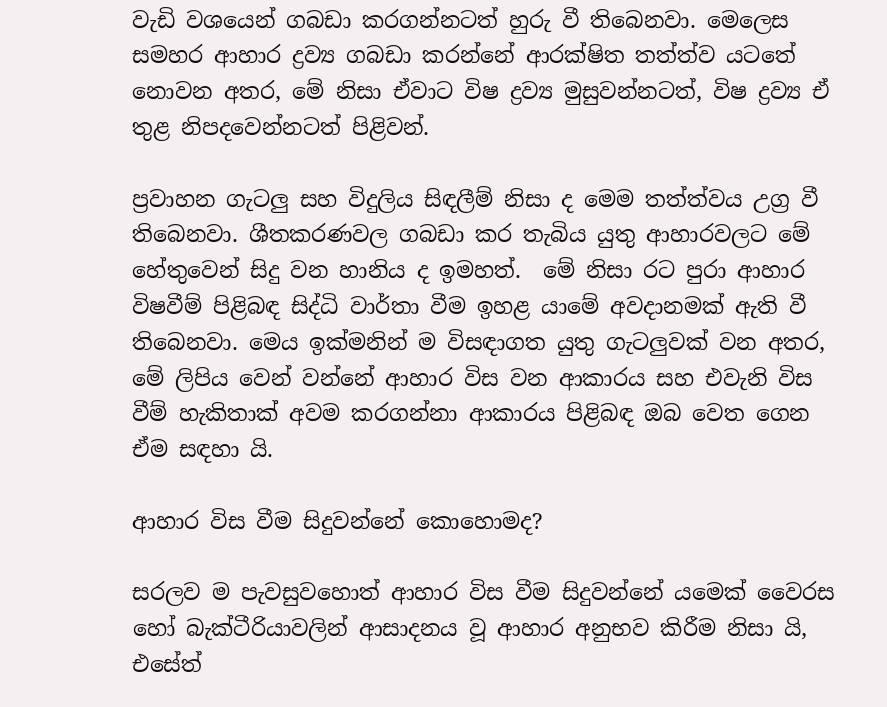වැඩි වශයෙන් ගබඩා කරගන්නටත් හුරු වී තිබෙනවා. මෙලෙස සමහර ආහාර ද්‍රව්‍ය ගබඩා කරන්නේ ආරක්ෂිත තත්ත්ව යටතේ නොවන අතර, මේ නිසා ඒවාට විෂ ද්‍රව්‍ය මුසුවන්නටත්, විෂ ද්‍රව්‍ය ඒ තුළ නිපදවෙන්නටත් පිළිවන්.

ප්‍රවාහන ගැටලු සහ විදුලිය සිඳලීම් නිසා ද මෙම තත්ත්වය උග්‍ර වී තිබෙනවා. ශීතකරණවල ගබඩා කර තැබිය යුතු ආහාරවලට මේ හේතුවෙන් සිදු වන හානිය ද ඉමහත්.  මේ නිසා රට පුරා ආහාර විෂවීම් පිළිබඳ සිද්ධි වාර්තා වීම ඉහළ යාමේ අවදානමක් ඇති වී තිබෙනවා. මෙය ඉක්මනින් ම විසඳාගත යුතු ගැටලුවක් වන අතර, මේ ලිපිය වෙන් වන්නේ ආහාර විස වන ආකාරය සහ එවැනි විස වීම් හැකිතාක් අවම කරගන්නා ආකාරය පිළිබඳ ඔබ වෙත ගෙන ඒම සඳහා යි.

ආහාර විස වීම සිදුවන්නේ කොහොමද?

සරලව ම පැවසුවහොත් ආහාර විස වීම සිදුවන්නේ යමෙක් වෛරස හෝ බැක්ටීරියාවලින් ආසාදනය වූ ආහාර අනුභව කිරීම නිසා යි, එසේත්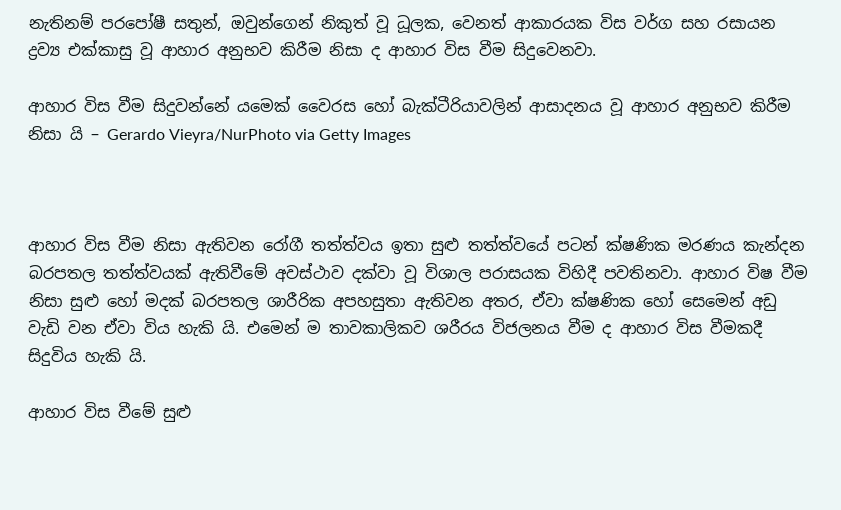නැතිනම් පරපෝෂී සතුන්, ඔවුන්ගෙන් නිකුත් වූ ධූලක, වෙනත් ආකාරයක විස වර්ග සහ රසායන ද්‍රව්‍ය එක්කාසු වූ ආහාර අනුභව කිරීම නිසා ද ආහාර විස වීම සිදුවෙනවා.

ආහාර විස වීම සිදුවන්නේ යමෙක් වෛරස හෝ බැක්ටීරියාවලින් ආසාදනය වූ ආහාර අනුභව කිරීම නිසා යි – Gerardo Vieyra/NurPhoto via Getty Images



ආහාර විස වීම නිසා ඇතිවන රෝගී තත්ත්වය ඉතා සුළු තත්ත්වයේ පටන් ක්ෂණික මරණය කැන්දන බරපතල තත්ත්වයක් ඇතිවීමේ අවස්ථාව දක්වා වූ විශාල පරාසයක විහිදී පවතිනවා. ආහාර විෂ වීම නිසා සුළු හෝ මදක් බරපතල ශාරීරික අපහසුතා ඇතිවන අතර, ඒවා ක්ෂණික හෝ සෙමෙන් අඩු වැඩි වන ඒවා විය හැකි යි. එමෙන් ම තාවකාලිකව ශරීරය විජලනය වීම ද ආහාර විස වීමකදී සිදුවිය හැකි යි.

ආහාර විස වීමේ සුළු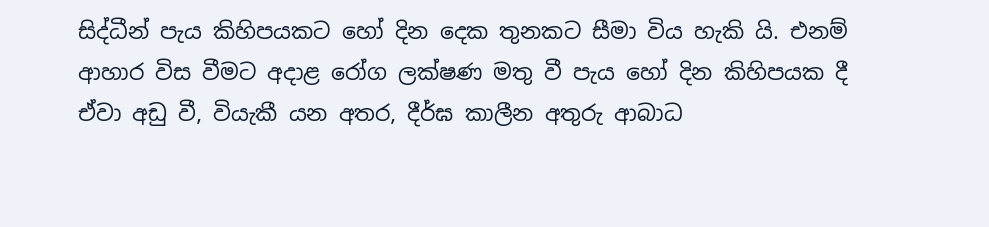සිද්ධීන් පැය කිහිපයකට හෝ දින දෙක තුනකට සීමා විය හැකි යි. එනම් ආහාර විස වීමට අදාළ රෝග ලක්ෂණ මතු වී පැය හෝ දින කිහිපයක දී ඒවා අඩු වී, වියැකී යන අතර, දීර්ඝ කාලීන අතුරු ආබාධ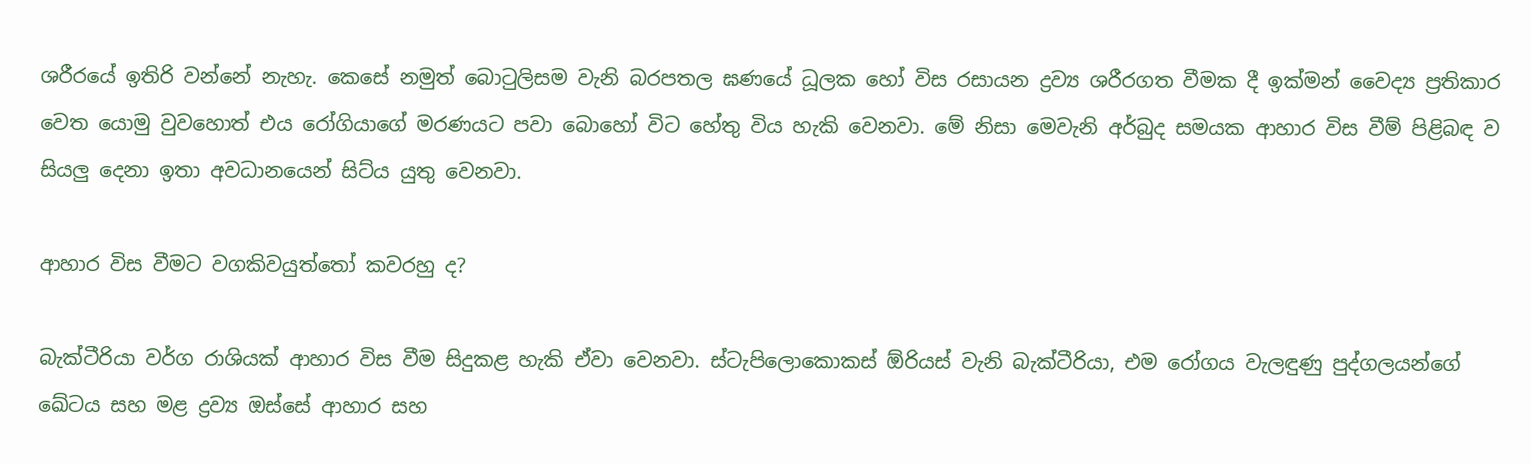ශරීරයේ ඉතිරි වන්නේ නැහැ. කෙසේ නමුත් බොටුලිසම වැනි බරපතල ඝණයේ ධූලක හෝ විස රසායන ද්‍රව්‍ය ශරීරගත වීමක දී ඉක්මන් වෛද්‍ය ප්‍රතිකාර වෙත යොමු වුවහොත් එය රෝගියාගේ මරණයට පවා බොහෝ විට හේතු විය හැකි වෙනවා. මේ නිසා මෙවැනි අර්බුද සමයක ආහාර විස වීම් පිළිබඳ ව සියලු දෙනා ඉතා අවධානයෙන් සිට්ය යුතු වෙනවා.

ආහාර විස වීමට වගකිවයුත්තෝ කවරහු ද?

බැක්ටීරියා වර්ග රාශියක් ආහාර විස වීම සිදුකළ හැකි ඒවා වෙනවා. ස්ටැපිලොකොකස් ඕරියස් වැනි බැක්ටීරියා, එම රෝගය වැලඳුණු පුද්ගලයන්ගේ ඛේටය සහ මළ ද්‍රව්‍ය ඔස්සේ ආහාර සහ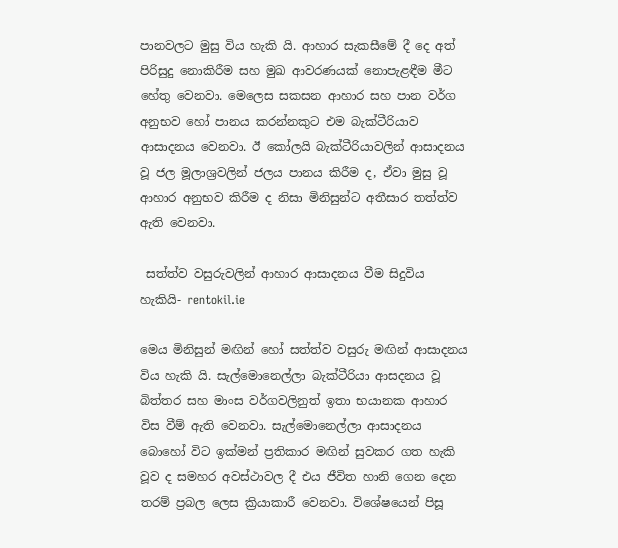පානවලට මුසු විය හැකි යි. ආහාර සැකසීමේ දී දෙ අත් පිරිසුදු නොකිරීම සහ මුඛ ආවරණයක් නොපැළඳීම මීට හේතු වෙනවා. මෙලෙස සකසන ආහාර සහ පාන වර්ග අනුභව හෝ පානය කරන්නකුට එම බැක්ටීරියාව ආසාදනය වෙනවා. ඊ කෝලයි බැක්ටීරියාවලින් ආසාදනය වූ ජල මූලාශ්‍රවලින් ජලය පානය කිරීම ද, ඒවා මුසු වූ ආහාර අනුභව කිරීම ද නිසා මිනිසුන්ට අතීසාර තත්ත්ව ඇති වෙනවා.

 සත්ත්ව වසුරුවලින් ආහාර ආසාදනය වීම සිදුවිය හැකියි- rentokil.ie

මෙය මිනිසුන් මඟින් හෝ සත්ත්ව වසුරු මඟින් ආසාදනය විය හැකි යි. සැල්මොනෙල්ලා බැක්ටීරියා ආසදනය වූ බිත්තර සහ මාංස වර්ගවලිනුත් ඉතා භයානක ආහාර විස වීම් ඇති වෙනවා. සැල්මොනෙල්ලා ආසාදනය බොහෝ විට ඉක්මන් ප්‍රතිකාර මඟින් සුවකර ගත හැකි වූව ද සමහර අවස්ථාවල දී එය ජීවිත හානි ගෙන දෙන තරම් ප්‍රබල ලෙස ක්‍රියාකාරී වෙනවා. විශේෂයෙන් පිසූ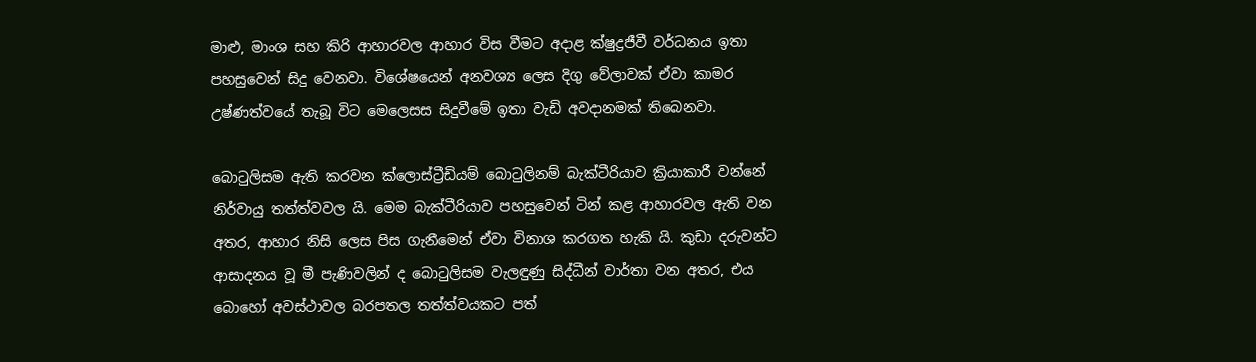මාළු, මාංශ සහ කිරි ආහාරවල ආහාර විස වීමට අදාළ ක්ෂුද්‍රජීවී වර්ධනය ඉතා පහසුවෙන් සිදු වෙනවා. විශේෂයෙන් අනවශ්‍ය ලෙස දිගු වේලාවක් ඒවා කාමර උෂ්ණත්වයේ තැබූ විට මෙලෙසස සිදුවීමේ ඉතා වැඩි අවදානමක් තිබෙනවා.

බොටුලිසම ඇති කරවන ක්ලොස්ට්‍රීඩියම් බොටුලිනම් බැක්ටීරියාව ක්‍රියාකාරී වන්නේ නිර්වායු තත්ත්වවල යි. මෙම බැක්ටීරියාව පහසුවෙන් ටින් කළ ආහාරවල ඇති වන අතර, ආහාර නිසි ලෙස පිස ගැනීමෙන් ඒවා විනාශ කරගත හැකි යි. කුඩා දරුවන්ට ආසාදනය වූ මී පැණිවලින් ද බොටුලිසම වැලඳුණු සිද්ධීන් වාර්තා වන අතර, එය බොහෝ අවස්ථාවල බරපතල තත්ත්වයකට පත්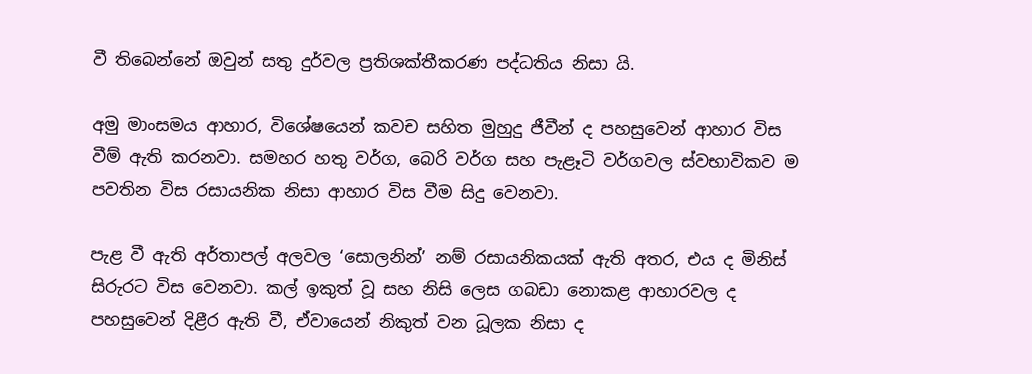වී තිබෙන්නේ ඔවුන් සතු දුර්වල ප්‍රතිශක්තීකරණ පද්ධතිය නිසා යි.

අමු මාංසමය ආහාර, විශේෂයෙන් කවච සහිත මුහුදු ජීවීන් ද පහසුවෙන් ආහාර විස වීම් ඇති කරනවා. සමහර හතු වර්ග, බෙරි වර්ග සහ පැළෑටි වර්ගවල ස්වභාවිකව ම පවතින විස රසායනික නිසා ආහාර විස වීම සිදු වෙනවා.

පැළ වී ඇති අර්තාපල් අලවල ‘සොලනින්’ නම් රසායනිකයක් ඇති අතර, එය ද මිනිස් සිරුරට විස වෙනවා. කල් ඉකුත් වූ සහ නිසි ලෙස ගබඩා නොකළ ආහාරවල ද පහසුවෙන් දිළීර ඇති වී, ඒවායෙන් නිකුත් වන ධූලක නිසා ද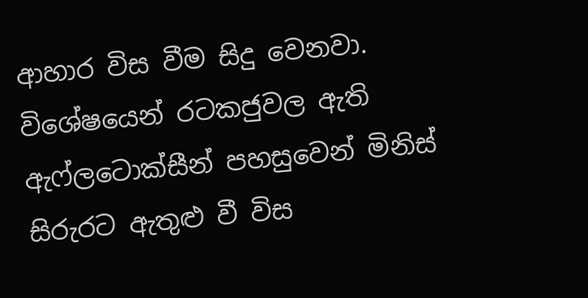ආහාර විස වීම සිදු වෙනවා. විශේෂයෙන් රටකජුවල ඇති ඇෆ්ලටොක්සීන් පහසුවෙන් මිනිස් සිරුරට ඇතුළු වී විස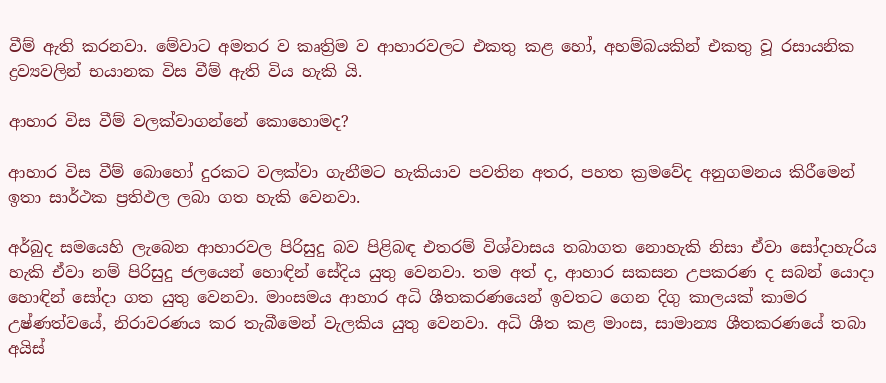වීම් ඇති කරනවා. මේවාට අමතර ව කෘත්‍රිම ව ආහාරවලට එකතු කළ හෝ, අහම්බයකින් එකතු වූ රසායනික ද්‍රව්‍යවලින් භයානක විස වීම් ඇති විය හැකි යි.

ආහාර විස වීම් වලක්වාගන්නේ කොහොමද?

ආහාර විස වීම් බොහෝ දුරකට වලක්වා ගැනීමට හැකියාව පවතින අතර, පහත ක්‍රමවේද අනුගමනය කිරීමෙන් ඉතා සාර්ථක ප්‍රතිඵල ලබා ගත හැකි වෙනවා.

අර්බුද සමයෙහි ලැබෙන ආහාරවල පිරිසුදු බව පිළිබඳ එතරම් විශ්වාසය තබාගත නොහැකි නිසා ඒවා සෝදාහැරිය හැකි ඒවා නම් පිරිසුදු ජලයෙන් හොඳින් සේදිය යුතු වෙනවා. තම අත් ද, ආහාර සකසන උපකරණ ද සබන් යොදා හොඳින් සෝදා ගත යුතු වෙනවා. මාංසමය ආහාර අධි ශීතකරණයෙන් ඉවතට ගෙන දිගු කාලයක් කාමර උෂ්ණත්වයේ, නිරාවරණය කර තැබීමෙන් වැලකිය යුතු වෙනවා. අධි ශීත කළ මාංස, සාමාන්‍ය ශීතකරණයේ තබා අයිස්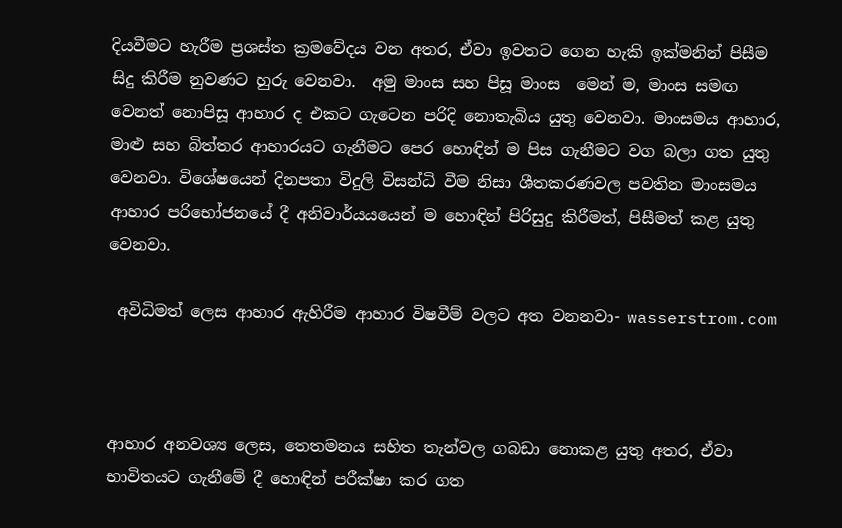දියවීමට හැරීම ප්‍රශස්ත ක්‍රමවේදය වන අතර, ඒවා ඉවතට ගෙන හැකි ඉක්මනින් පිසීම සිදු කිරීම නුවණට හුරු වෙනවා.  අමු මාංස සහ පිසූ මාංස  මෙන් ම, මාංස සමඟ වෙනත් නොපිසූ ආහාර ද එකට ගැටෙන පරිදි නොතැබිය යුතු වෙනවා. මාංසමය ආහාර, මාළු සහ බිත්තර ආහාරයට ගැනීමට පෙර හොඳින් ම පිස ගැනීමට වග බලා ගත යුතු වෙනවා. විශේෂයෙන් දිනපතා විදුලි විසන්ධි වීම නිසා ශීතකරණවල පවතින මාංසමය ආහාර පරිභෝජනයේ දී අනිවාර්යයයෙන් ම හොඳින් පිරිසුදු කිරීමත්, පිසීමත් කළ යුතු වෙනවා.

 අවිධිමත් ලෙස ආහාර ඇහිරීම ආහාර විෂවීම් වලට අත වනනවා- wasserstrom.com



ආහාර අනවශ්‍ය ලෙස, තෙතමනය සහිත තැන්වල ගබඩා නොකළ යුතු අතර, ඒවා භාවිතයට ගැනීමේ දී හොඳින් පරීක්ෂා කර ගත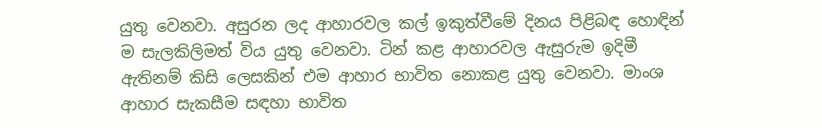යුතු වෙනවා. අසුරන ලද ආහාරවල කල් ඉකුත්වීමේ දිනය පිළිබඳ හොඳින් ම සැලකිලිමත් විය යුතු වෙනවා. ටින් කළ ආහාරවල ඇසුරුම ඉදිමී ඇතිනම් කිසි ලෙසකින් එම ආහාර භාවිත නොකළ යුතු වෙනවා. මාංශ ආහාර සැකසීම සඳහා භාවිත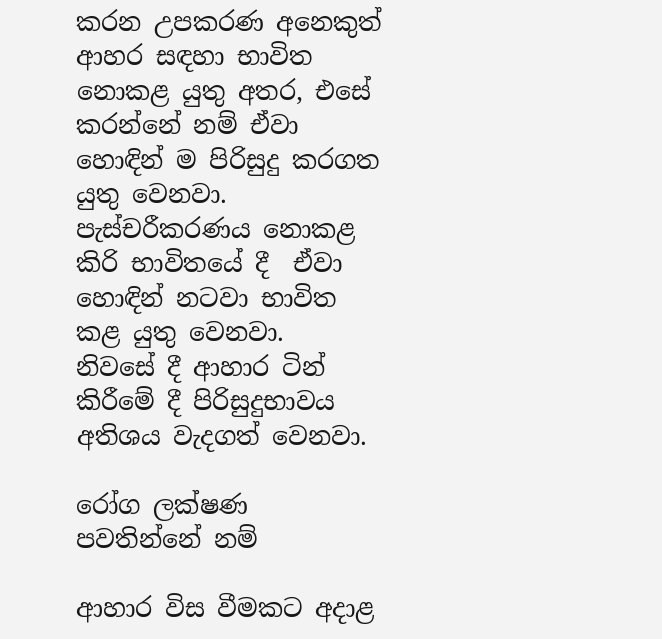කරන උපකරණ අනෙකුත් ආහර සඳහා භාවිත නොකළ යුතු අතර, එසේ කරන්නේ නම් ඒවා හොඳින් ම පිරිසුදු කරගත යුතු වෙනවා. පැස්චරීකරණය නොකළ කිරි භාවිතයේ දී  ඒවා හොඳින් නටවා භාවිත කළ යුතු වෙනවා.  නිවසේ දී ආහාර ටින් කිරීමේ දී පිරිසුදුභාවය අතිශය වැදගත් වෙනවා.

රෝග ලක්ෂණ පවතින්නේ නම්

ආහාර විස වීමකට අදාළ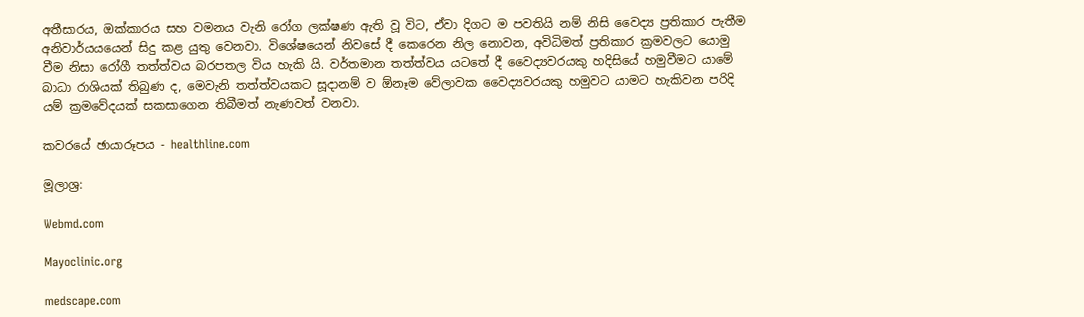අතීසාරය, ඔක්කාරය සහ වමනය වැනි රෝග ලක්ෂණ ඇති වූ විට, ඒවා දිගට ම පවතියි නම් නිසි වෛද්‍ය ප්‍රතිකාර පැතීම අනිවාර්යයයෙන් සිදු කළ යුතු වෙනවා. විශේෂයෙන් නිවසේ දී කෙරෙන නිල නොවන, අවිධිමත් ප්‍රතිකාර ක්‍රමවලට යොමු වීම නිසා රෝගී තත්ත්වය බරපතල විය හැකි යි. වර්තමාන තත්ත්වය යටතේ දී වෛද්‍යවරයකු හදිසියේ හමුවීමට යාමේ බාධා රාශියක් තිබුණ ද, මෙවැනි තත්ත්වයකට සූදානම් ව ඕනෑම වේලාවක වෛද්‍යවරයකු හමුවට යාමට හැකිවන පරිදි යම් ක්‍රමවේදයක් සකසාගෙන තිබීමත් නැණවත් වනවා.

කවරයේ ඡායාරූපය - healthline.com

මූලාශ්‍ර:

Webmd.com

Mayoclinic.org

medscape.com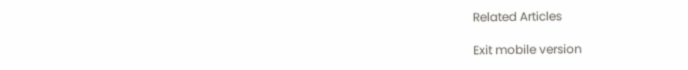Related Articles

Exit mobile version